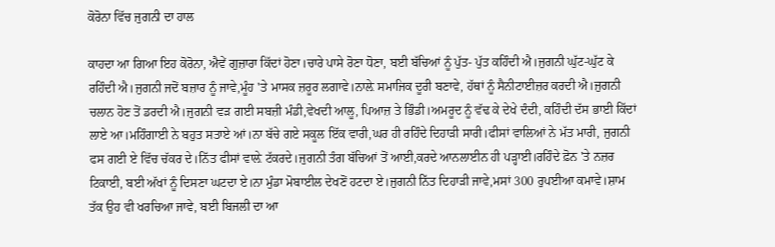ਕੋਰੋਨਾ ਵਿੱਚ ਜੁਗਨੀ ਦਾ ਹਾਲ

ਕਾਹਦਾ ਆ ਗਿਆ ਇਹ ਕੋਰੋਨਾ, ਐਵੇਂ ਗੁਜ਼ਾਰਾ ਕਿੱਦਾਂ ਹੋਣਾ।ਚਾਰੇ ਪਾਸੇ ਰੋਣਾ ਧੋਣਾ, ਬਈ ਬੱਚਿਆਂ ਨੂੰ ਪੁੱਤ- ਪੁੱਤ ਕਹਿੰਦੀ ਐ।ਜੁਗਨੀ ਘੁੱਟ-ਘੁੱਟ ਕੇ ਰਹਿੰਦੀ ਐ।ਜੁਗਨੀ ਜਦੋਂ ਬਜ਼ਾਰ ਨੂੰ ਜਾਵੇ,ਮੂੰਹ 'ਤੇ ਮਾਸਕ ਜ਼ਰੂਰ ਲਗਾਵੇ।ਨਾਲ਼ੇ ਸਮਾਜਿਕ ਦੂਰੀ ਬਣਾਵੇ, ਹੱਥਾਂ ਨੂੰ ਸੈਨੀਟਾਈਜ਼ਰ ਕਰਦੀ ਐ।ਜੁਗਨੀ ਚਲਾਨ ਹੋਣ ਤੋਂ ਡਰਦੀ ਐ।ਜੁਗਨੀ ਵੜ ਗਈ ਸਬਜ਼ੀ ਮੰਡੀ,ਵੇਖਦੀ ਆਲੂ, ਪਿਆਜ਼ ਤੇ ਭਿੰਡੀ।ਅਮਰੂਦ ਨੂੰ ਵੱਢ ਕੇ ਦੇਖੇ ਦੰਦੀ, ਕਹਿੰਦੀ ਦੱਸ ਭਾਈ ਕਿੱਦਾਂ ਲਾਏ ਆ।ਮਹਿੰਗਾਈ ਨੇ ਬਹੁਤ ਸਤਾਏ ਆਂ।ਨਾ ਬੱਚੇ ਗਏ ਸਕੂਲ ਇੱਕ ਵਾਰੀ,ਘਰ ਹੀ ਰਹਿੰਦੇ ਦਿਹਾੜੀ ਸਾਰੀ।ਫੀਸਾਂ ਵਾਲਿਆਂ ਨੇ ਮੱਤ ਮਾਰੀ, ਜੁਗਨੀ ਫਸ ਗਈ ਏ ਵਿੱਚ ਚੱਕਰ ਦੇ।ਨਿੱਤ ਫੀਸਾਂ ਵਾਲ਼ੇ ਟੱਕਰਦੇ।ਜੁਗਨੀ ਤੰਗ ਬੱਚਿਆਂ ਤੋਂ ਆਈ,ਕਰਦੇ ਆਨਲਾਈਨ ਹੀ ਪੜ੍ਹਾਈ।ਰਹਿੰਦੇ ਫ਼ੋਨ 'ਤੇ ਨਜ਼ਰ ਟਿਕਾਈ, ਬਈ ਅੱਖਾਂ ਨੂੰ ਦਿਸਣਾ ਘਟਦਾ ਏ।ਨਾ ਮੁੰਡਾ ਮੋਬਾਈਲ ਦੇਖਣੋਂ ਹਟਦਾ ਏ।ਜੁਗਨੀ ਨਿੱਤ ਦਿਹਾੜੀ ਜਾਵੇ,ਮਸਾਂ 300 ਰੁਪਈਆ ਕਮਾਵੇ।ਸ਼ਾਮ ਤੱਕ ਉਹ ਵੀ ਖਰਚਿਆ ਜਾਵੇ, ਬਈ ਬਿਜਲੀ ਦਾ ਆ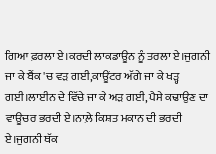ਗਿਆ ਫ਼ਰਲਾ ਏ।ਕਰਦੀ ਲਾਕਡਾਊਨ ਨੂੰ ਤਰਲਾ ਏ।ਜੁਗਨੀ ਜਾ ਕੇ ਬੈਂਕ 'ਚ ਵੜ ਗਈ,ਕਾਊਂਟਰ ਅੱਗੇ ਜਾ ਕੇ ਖੜ੍ਹ ਗਈ।ਲਾਈਨ ਦੇ ਵਿੱਚੇ ਜਾ ਕੇ ਅੜ ਗਈ, ਪੈਸੇ ਕਢਾਉਣ ਦਾ ਵਾਊਚਰ ਭਰਦੀ ਏ।ਨਾਲ਼ੇ ਕਿਸ਼ਤ ਮਕਾਨ ਦੀ ਭਰਦੀ ਏ।ਜੁਗਨੀ ਥੱਕ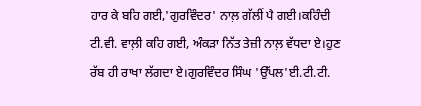ਹਾਰ ਕੇ ਬਹਿ ਗਈ,'ਗੁਰਵਿੰਦਰ' ਨਾਲ਼ ਗੱਲੀਂ ਪੈ ਗਈ।ਕਹਿੰਦੀ ਟੀ.ਵੀ. ਵਾਲ਼ੀ ਕਹਿ ਗਈ, ਅੰਕੜਾ ਨਿੱਤ ਤੇਜ਼ੀ ਨਾਲ਼ ਵੱਧਦਾ ਏ।ਹੁਣ ਰੱਬ ਹੀ ਰਾਖਾ ਲੱਗਦਾ ਏ।ਗੁਰਵਿੰਦਰ ਸਿੰਘ 'ਉੱਪਲ'ਈ.ਟੀ.ਟੀ.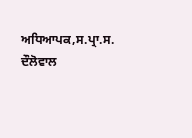ਅਧਿਆਪਕ,ਸ.ਪ੍ਰਾ.ਸ. ਦੌਲੋਵਾਲ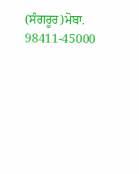(ਸੰਗਰੂਰ)ਮੋਬਾ. 98411-45000